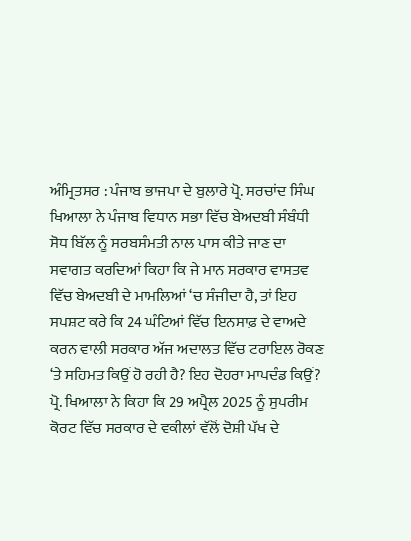ਅੰਮ੍ਰਿਤਸਰ : ਪੰਜਾਬ ਭਾਜਪਾ ਦੇ ਬੁਲਾਰੇ ਪ੍ਰੋ. ਸਰਚਾਂਦ ਸਿੰਘ ਖਿਆਲਾ ਨੇ ਪੰਜਾਬ ਵਿਧਾਨ ਸਭਾ ਵਿੱਚ ਬੇਅਦਬੀ ਸੰਬੰਧੀ ਸੋਧ ਬਿੱਲ ਨੂੰ ਸਰਬਸੰਮਤੀ ਨਾਲ ਪਾਸ ਕੀਤੇ ਜਾਣ ਦਾ ਸਵਾਗਤ ਕਰਦਿਆਂ ਕਿਹਾ ਕਿ ਜੇ ਮਾਨ ਸਰਕਾਰ ਵਾਸਤਵ ਵਿੱਚ ਬੇਅਦਬੀ ਦੇ ਮਾਮਲਿਆਂ ‘ਚ ਸੰਜੀਦਾ ਹੈ, ਤਾਂ ਇਹ ਸਪਸ਼ਟ ਕਰੇ ਕਿ 24 ਘੰਟਿਆਂ ਵਿੱਚ ਇਨਸਾਫ਼ ਦੇ ਵਾਅਦੇ ਕਰਨ ਵਾਲੀ ਸਰਕਾਰ ਅੱਜ ਅਦਾਲਤ ਵਿੱਚ ਟਰਾਇਲ ਰੋਕਣ ‘ਤੇ ਸਹਿਮਤ ਕਿਉਂ ਹੋ ਰਹੀ ਹੈ? ਇਹ ਦੋਹਰਾ ਮਾਪਦੰਡ ਕਿਉਂ?
ਪ੍ਰੋ. ਖਿਆਲਾ ਨੇ ਕਿਹਾ ਕਿ 29 ਅਪ੍ਰੈਲ 2025 ਨੂੰ ਸੁਪਰੀਮ ਕੋਰਟ ਵਿੱਚ ਸਰਕਾਰ ਦੇ ਵਕੀਲਾਂ ਵੱਲੋਂ ਦੋਸ਼ੀ ਪੱਖ ਦੇ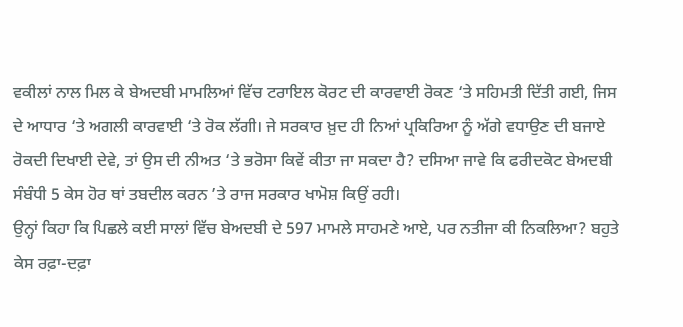ਵਕੀਲਾਂ ਨਾਲ ਮਿਲ ਕੇ ਬੇਅਦਬੀ ਮਾਮਲਿਆਂ ਵਿੱਚ ਟਰਾਇਲ ਕੋਰਟ ਦੀ ਕਾਰਵਾਈ ਰੋਕਣ ‘ਤੇ ਸਹਿਮਤੀ ਦਿੱਤੀ ਗਈ, ਜਿਸ ਦੇ ਆਧਾਰ ‘ਤੇ ਅਗਲੀ ਕਾਰਵਾਈ ‘ਤੇ ਰੋਕ ਲੱਗੀ। ਜੇ ਸਰਕਾਰ ਖ਼ੁਦ ਹੀ ਨਿਆਂ ਪ੍ਰਕਿਰਿਆ ਨੂੰ ਅੱਗੇ ਵਧਾਉਣ ਦੀ ਬਜਾਏ ਰੋਕਦੀ ਦਿਖਾਈ ਦੇਵੇ, ਤਾਂ ਉਸ ਦੀ ਨੀਅਤ ‘ਤੇ ਭਰੋਸਾ ਕਿਵੇਂ ਕੀਤਾ ਜਾ ਸਕਦਾ ਹੈ? ਦਸਿਆ ਜਾਵੇ ਕਿ ਫਰੀਦਕੋਟ ਬੇਅਦਬੀ ਸੰਬੰਧੀ 5 ਕੇਸ ਹੋਰ ਥਾਂ ਤਬਦੀਲ ਕਰਨ ’ਤੇ ਰਾਜ ਸਰਕਾਰ ਖਾਮੋਸ਼ ਕਿਉਂ ਰਹੀ।
ਉਨ੍ਹਾਂ ਕਿਹਾ ਕਿ ਪਿਛਲੇ ਕਈ ਸਾਲਾਂ ਵਿੱਚ ਬੇਅਦਬੀ ਦੇ 597 ਮਾਮਲੇ ਸਾਹਮਣੇ ਆਏ, ਪਰ ਨਤੀਜਾ ਕੀ ਨਿਕਲਿਆ? ਬਹੁਤੇ ਕੇਸ ਰਫ਼ਾ-ਦਫ਼ਾ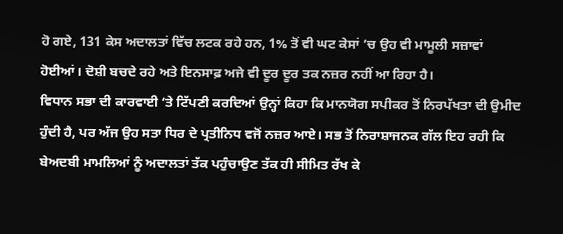ਹੋ ਗਏ, 131 ਕੇਸ ਅਦਾਲਤਾਂ ਵਿੱਚ ਲਟਕ ਰਹੇ ਹਨ, 1% ਤੋਂ ਵੀ ਘਟ ਕੇਸਾਂ ’ਚ ਉਹ ਵੀ ਮਾਮੂਲੀ ਸਜ਼ਾਵਾਂ ਹੋਈਆਂ। ਦੋਸ਼ੀ ਬਚਦੇ ਰਹੇ ਅਤੇ ਇਨਸਾਫ਼ ਅਜੇ ਵੀ ਦੂਰ ਦੂਰ ਤਕ ਨਜ਼ਰ ਨਹੀਂ ਆ ਰਿਹਾ ਹੈ।
ਵਿਧਾਨ ਸਭਾ ਦੀ ਕਾਰਵਾਈ ‘ਤੇ ਟਿੱਪਣੀ ਕਰਦਿਆਂ ਉਨ੍ਹਾਂ ਕਿਹਾ ਕਿ ਮਾਨਯੋਗ ਸਪੀਕਰ ਤੋਂ ਨਿਰਪੱਖਤਾ ਦੀ ਉਮੀਦ ਹੁੰਦੀ ਹੈ, ਪਰ ਅੱਜ ਉਹ ਸਤਾ ਧਿਰ ਦੇ ਪ੍ਰਤੀਨਿਧ ਵਜੋਂ ਨਜ਼ਰ ਆਏ। ਸਭ ਤੋਂ ਨਿਰਾਸ਼ਾਜਨਕ ਗੱਲ ਇਹ ਰਹੀ ਕਿ ਬੇਅਦਬੀ ਮਾਮਲਿਆਂ ਨੂੰ ਅਦਾਲਤਾਂ ਤੱਕ ਪਹੁੰਚਾਉਣ ਤੱਕ ਹੀ ਸੀਮਿਤ ਰੱਖ ਕੇ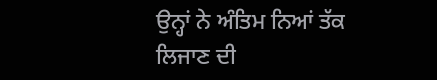ਉਨ੍ਹਾਂ ਨੇ ਅੰਤਿਮ ਨਿਆਂ ਤੱਕ ਲਿਜਾਣ ਦੀ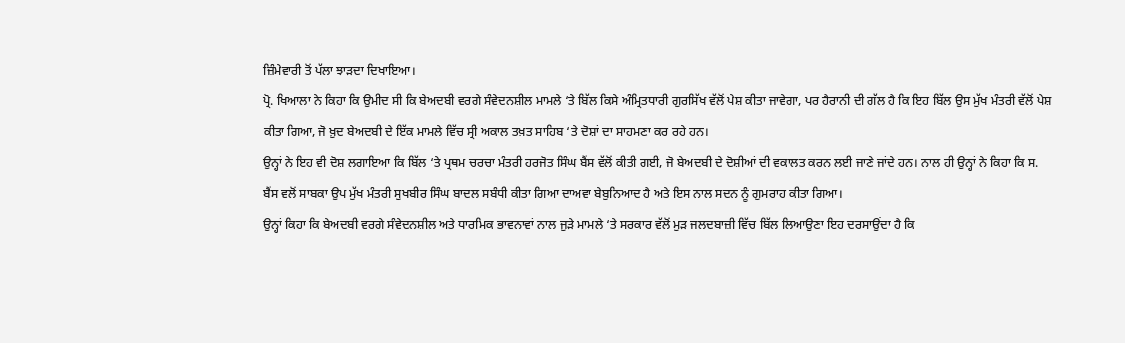ਜ਼ਿੰਮੇਵਾਰੀ ਤੋਂ ਪੱਲਾ ਝਾੜਦਾ ਦਿਖਾਇਆ।
ਪ੍ਰੋ. ਖਿਆਲਾ ਨੇ ਕਿਹਾ ਕਿ ਉਮੀਦ ਸੀ ਕਿ ਬੇਅਦਬੀ ਵਰਗੇ ਸੰਵੇਦਨਸ਼ੀਲ ਮਾਮਲੇ ‘ਤੇ ਬਿੱਲ ਕਿਸੇ ਅੰਮ੍ਰਿਤਧਾਰੀ ਗੁਰਸਿੱਖ ਵੱਲੋਂ ਪੇਸ਼ ਕੀਤਾ ਜਾਵੇਗਾ, ਪਰ ਹੈਰਾਨੀ ਦੀ ਗੱਲ ਹੈ ਕਿ ਇਹ ਬਿੱਲ ਉਸ ਮੁੱਖ ਮੰਤਰੀ ਵੱਲੋਂ ਪੇਸ਼ ਕੀਤਾ ਗਿਆ, ਜੋ ਖ਼ੁਦ ਬੇਅਦਬੀ ਦੇ ਇੱਕ ਮਾਮਲੇ ਵਿੱਚ ਸ੍ਰੀ ਅਕਾਲ ਤਖ਼ਤ ਸਾਹਿਬ ‘ਤੇ ਦੋਸ਼ਾਂ ਦਾ ਸਾਹਮਣਾ ਕਰ ਰਹੇ ਹਨ।
ਉਨ੍ਹਾਂ ਨੇ ਇਹ ਵੀ ਦੋਸ਼ ਲਗਾਇਆ ਕਿ ਬਿੱਲ ‘ਤੇ ਪ੍ਰਥਮ ਚਰਚਾ ਮੰਤਰੀ ਹਰਜੋਤ ਸਿੰਘ ਬੈਂਸ ਵੱਲੋਂ ਕੀਤੀ ਗਈ, ਜੋ ਬੇਅਦਬੀ ਦੇ ਦੋਸ਼ੀਆਂ ਦੀ ਵਕਾਲਤ ਕਰਨ ਲਈ ਜਾਣੇ ਜਾਂਦੇ ਹਨ। ਨਾਲ ਹੀ ਉਨ੍ਹਾਂ ਨੇ ਕਿਹਾ ਕਿ ਸ. ਬੈਂਸ ਵਲੋਂ ਸਾਬਕਾ ਉਪ ਮੁੱਖ ਮੰਤਰੀ ਸੁਖਬੀਰ ਸਿੰਘ ਬਾਦਲ ਸਬੰਧੀ ਕੀਤਾ ਗਿਆ ਦਾਅਵਾ ਬੇਬੁਨਿਆਦ ਹੈ ਅਤੇ ਇਸ ਨਾਲ ਸਦਨ ਨੂੰ ਗੁਮਰਾਹ ਕੀਤਾ ਗਿਆ।
ਉਨ੍ਹਾਂ ਕਿਹਾ ਕਿ ਬੇਅਦਬੀ ਵਰਗੇ ਸੰਵੇਦਨਸ਼ੀਲ ਅਤੇ ਧਾਰਮਿਕ ਭਾਵਨਾਵਾਂ ਨਾਲ ਜੁੜੇ ਮਾਮਲੇ ‘ਤੇ ਸਰਕਾਰ ਵੱਲੋਂ ਮੁੜ ਜਲਦਬਾਜ਼ੀ ਵਿੱਚ ਬਿੱਲ ਲਿਆਉਣਾ ਇਹ ਦਰਸਾਉਂਦਾ ਹੈ ਕਿ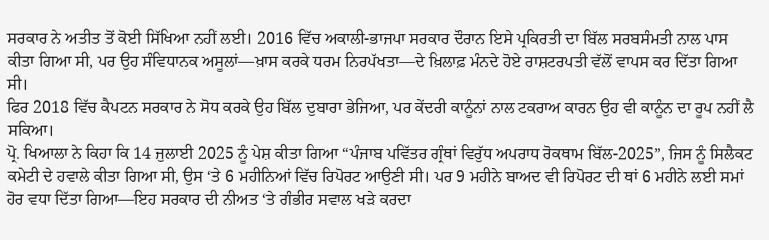ਸਰਕਾਰ ਨੇ ਅਤੀਤ ਤੋਂ ਕੋਈ ਸਿੱਖਿਆ ਨਹੀਂ ਲਈ। 2016 ਵਿੱਚ ਅਕਾਲੀ-ਭਾਜਪਾ ਸਰਕਾਰ ਦੌਰਾਨ ਇਸੇ ਪ੍ਰਕਿਰਤੀ ਦਾ ਬਿੱਲ ਸਰਬਸੰਮਤੀ ਨਾਲ ਪਾਸ ਕੀਤਾ ਗਿਆ ਸੀ, ਪਰ ਉਹ ਸੰਵਿਧਾਨਕ ਅਸੂਲਾਂ—ਖ਼ਾਸ ਕਰਕੇ ਧਰਮ ਨਿਰਪੱਖਤਾ—ਦੇ ਖ਼ਿਲਾਫ਼ ਮੰਨਦੇ ਹੋਏ ਰਾਸ਼ਟਰਪਤੀ ਵੱਲੋਂ ਵਾਪਸ ਕਰ ਦਿੱਤਾ ਗਿਆ ਸੀ।
ਫਿਰ 2018 ਵਿੱਚ ਕੈਪਟਨ ਸਰਕਾਰ ਨੇ ਸੋਧ ਕਰਕੇ ਉਹ ਬਿੱਲ ਦੁਬਾਰਾ ਭੇਜਿਆ, ਪਰ ਕੇਂਦਰੀ ਕਾਨੂੰਨਾਂ ਨਾਲ ਟਕਰਾਅ ਕਾਰਨ ਉਹ ਵੀ ਕਾਨੂੰਨ ਦਾ ਰੂਪ ਨਹੀਂ ਲੈ ਸਕਿਆ।
ਪ੍ਰੋ. ਖਿਆਲਾ ਨੇ ਕਿਹਾ ਕਿ 14 ਜੁਲਾਈ 2025 ਨੂੰ ਪੇਸ਼ ਕੀਤਾ ਗਿਆ “ਪੰਜਾਬ ਪਵਿੱਤਰ ਗ੍ਰੰਥਾਂ ਵਿਰੁੱਧ ਅਪਰਾਧ ਰੋਕਥਾਮ ਬਿੱਲ-2025”, ਜਿਸ ਨੂੰ ਸਿਲੈਕਟ ਕਮੇਟੀ ਦੇ ਹਵਾਲੇ ਕੀਤਾ ਗਿਆ ਸੀ, ਉਸ ‘ਤੇ 6 ਮਹੀਨਿਆਂ ਵਿੱਚ ਰਿਪੋਰਟ ਆਉਣੀ ਸੀ। ਪਰ 9 ਮਹੀਨੇ ਬਾਅਦ ਵੀ ਰਿਪੋਰਟ ਦੀ ਥਾਂ 6 ਮਹੀਨੇ ਲਈ ਸਮਾਂ ਹੋਰ ਵਧਾ ਦਿੱਤਾ ਗਿਆ—ਇਹ ਸਰਕਾਰ ਦੀ ਨੀਅਤ ‘ਤੇ ਗੰਭੀਰ ਸਵਾਲ ਖੜੇ ਕਰਦਾ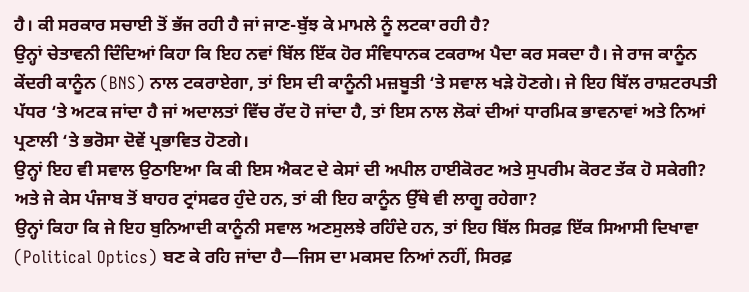ਹੈ। ਕੀ ਸਰਕਾਰ ਸਚਾਈ ਤੋਂ ਭੱਜ ਰਹੀ ਹੈ ਜਾਂ ਜਾਣ-ਬੁੱਝ ਕੇ ਮਾਮਲੇ ਨੂੰ ਲਟਕਾ ਰਹੀ ਹੈ?
ਉਨ੍ਹਾਂ ਚੇਤਾਵਨੀ ਦਿੰਦਿਆਂ ਕਿਹਾ ਕਿ ਇਹ ਨਵਾਂ ਬਿੱਲ ਇੱਕ ਹੋਰ ਸੰਵਿਧਾਨਕ ਟਕਰਾਅ ਪੈਦਾ ਕਰ ਸਕਦਾ ਹੈ। ਜੇ ਰਾਜ ਕਾਨੂੰਨ ਕੇਂਦਰੀ ਕਾਨੂੰਨ (BNS) ਨਾਲ ਟਕਰਾਏਗਾ, ਤਾਂ ਇਸ ਦੀ ਕਾਨੂੰਨੀ ਮਜ਼ਬੂਤੀ ‘ਤੇ ਸਵਾਲ ਖੜੇ ਹੋਣਗੇ। ਜੇ ਇਹ ਬਿੱਲ ਰਾਸ਼ਟਰਪਤੀ ਪੱਧਰ ‘ਤੇ ਅਟਕ ਜਾਂਦਾ ਹੈ ਜਾਂ ਅਦਾਲਤਾਂ ਵਿੱਚ ਰੱਦ ਹੋ ਜਾਂਦਾ ਹੈ, ਤਾਂ ਇਸ ਨਾਲ ਲੋਕਾਂ ਦੀਆਂ ਧਾਰਮਿਕ ਭਾਵਨਾਵਾਂ ਅਤੇ ਨਿਆਂ ਪ੍ਰਣਾਲੀ ‘ਤੇ ਭਰੋਸਾ ਦੋਵੇਂ ਪ੍ਰਭਾਵਿਤ ਹੋਣਗੇ।
ਉਨ੍ਹਾਂ ਇਹ ਵੀ ਸਵਾਲ ਉਠਾਇਆ ਕਿ ਕੀ ਇਸ ਐਕਟ ਦੇ ਕੇਸਾਂ ਦੀ ਅਪੀਲ ਹਾਈਕੋਰਟ ਅਤੇ ਸੁਪਰੀਮ ਕੋਰਟ ਤੱਕ ਹੋ ਸਕੇਗੀ? ਅਤੇ ਜੇ ਕੇਸ ਪੰਜਾਬ ਤੋਂ ਬਾਹਰ ਟ੍ਰਾਂਸਫਰ ਹੁੰਦੇ ਹਨ, ਤਾਂ ਕੀ ਇਹ ਕਾਨੂੰਨ ਉੱਥੇ ਵੀ ਲਾਗੂ ਰਹੇਗਾ?
ਉਨ੍ਹਾਂ ਕਿਹਾ ਕਿ ਜੇ ਇਹ ਬੁਨਿਆਦੀ ਕਾਨੂੰਨੀ ਸਵਾਲ ਅਣਸੁਲਝੇ ਰਹਿੰਦੇ ਹਨ, ਤਾਂ ਇਹ ਬਿੱਲ ਸਿਰਫ਼ ਇੱਕ ਸਿਆਸੀ ਦਿਖਾਵਾ (Political Optics) ਬਣ ਕੇ ਰਹਿ ਜਾਂਦਾ ਹੈ—ਜਿਸ ਦਾ ਮਕਸਦ ਨਿਆਂ ਨਹੀਂ, ਸਿਰਫ਼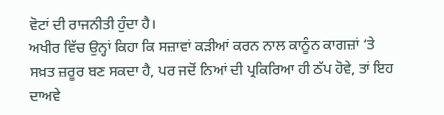ਵੋਟਾਂ ਦੀ ਰਾਜਨੀਤੀ ਹੁੰਦਾ ਹੈ।
ਅਖੀਰ ਵਿੱਚ ਉਨ੍ਹਾਂ ਕਿਹਾ ਕਿ ਸਜ਼ਾਵਾਂ ਕੜੀਆਂ ਕਰਨ ਨਾਲ ਕਾਨੂੰਨ ਕਾਗਜ਼ਾਂ ‘ਤੇ ਸਖ਼ਤ ਜ਼ਰੂਰ ਬਣ ਸਕਦਾ ਹੈ, ਪਰ ਜਦੋਂ ਨਿਆਂ ਦੀ ਪ੍ਰਕਿਰਿਆ ਹੀ ਠੱਪ ਹੋਵੇ, ਤਾਂ ਇਹ ਦਾਅਵੇ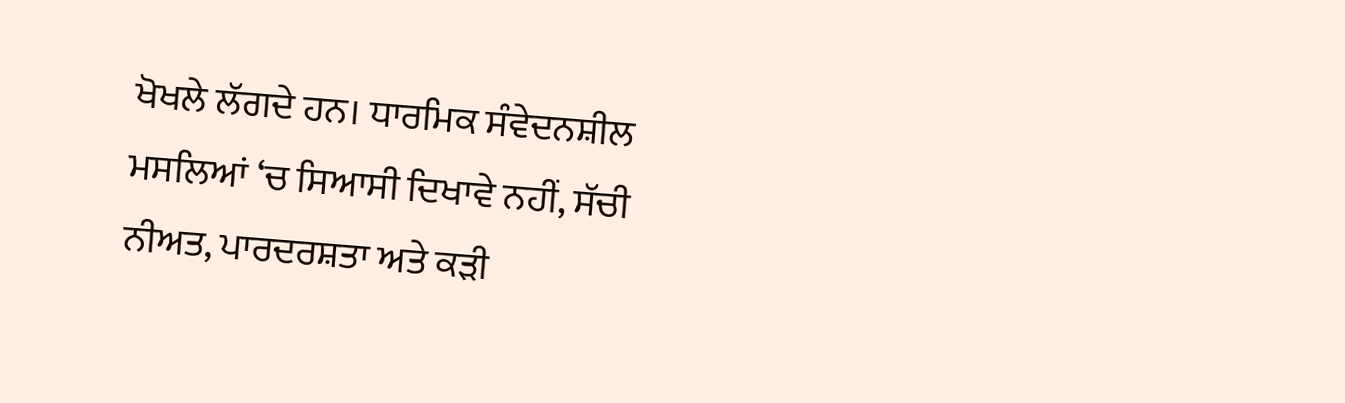ਖੋਖਲੇ ਲੱਗਦੇ ਹਨ। ਧਾਰਮਿਕ ਸੰਵੇਦਨਸ਼ੀਲ ਮਸਲਿਆਂ ‘ਚ ਸਿਆਸੀ ਦਿਖਾਵੇ ਨਹੀਂ, ਸੱਚੀ ਨੀਅਤ, ਪਾਰਦਰਸ਼ਤਾ ਅਤੇ ਕੜੀ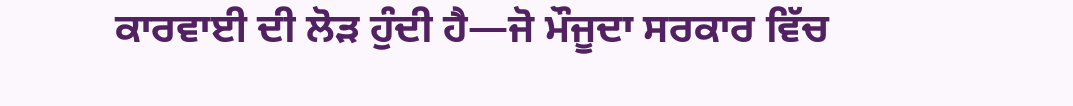ਕਾਰਵਾਈ ਦੀ ਲੋੜ ਹੁੰਦੀ ਹੈ—ਜੋ ਮੌਜੂਦਾ ਸਰਕਾਰ ਵਿੱਚ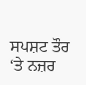ਸਪਸ਼ਟ ਤੌਰ ‘ਤੇ ਨਜ਼ਰ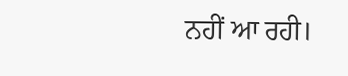ਨਹੀਂ ਆ ਰਹੀ।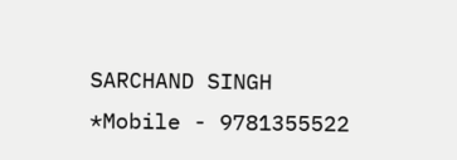SARCHAND SINGH
*Mobile - 9781355522